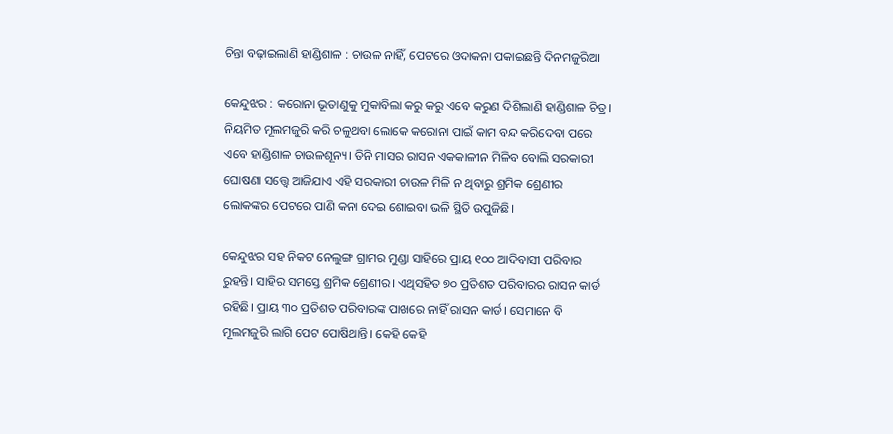ଚିନ୍ତା ବଢ଼ାଇଲାଣି ହାଣ୍ଡିଶାଳ : ଚାଉଳ ନାହିଁ, ପେଟରେ ଓଦାକନା ପକାଇଛନ୍ତି ଦିନମଜୁରିଆ

କେନ୍ଦୁଝର : କରୋନା ଭୂତାଣୁକୁ ମୁକାବିଲା କରୁ କରୁ ଏବେ କରୁଣ ଦିଶିଲାଣି ହାଣ୍ଡିଶାଳ ଚିତ୍ର। ନିୟମିତ ମୂଲମଜୁରି କରି ଚଳୁଥବା ଲୋକେ କରୋନା ପାଇଁ କାମ ବନ୍ଦ କରିଦେବା ପରେ ଏବେ ହାଣ୍ଡିଶାଳ ଚାଉଳଶୂନ୍ୟ। ତିନି ମାସର ରାସନ ଏକକାଳୀନ ମିଳିବ ବୋଲି ସରକାରୀ ଘୋଷଣା ସତ୍ତ୍ବେ ଆଜିଯାଏ ଏହି ସରକାରୀ ଚାଉଳ ମିଳି ନ ଥିବାରୁ ଶ୍ରମିକ ‌ଶ୍ରେଣୀର ଲୋକଙ୍କର ପେଟରେ ପାଣି କନା ଦେଇ ଶୋଇବା ଭଳି ସ୍ଥିତି ଉପୁଜିଛି।

କେନ୍ଦୁଝର ସହ ନିକଟ ନେଲୁଙ୍ଗ ଗ୍ରାମର ମୁଣ୍ଡା ସାହିରେ ପ୍ରାୟ ୧୦୦ ଆଦିବାସୀ ପରିବାର ରୁହନ୍ତି। ସାହିର ସମସ୍ତେ ଶ୍ରମିକ ଶ୍ରେଣୀର। ଏଥିସହିତ ୭୦ ପ୍ରତିଶତ ପରିବାରର ରାସନ କାର୍ଡ ରହିଛି। ପ୍ରାୟ ୩୦ ପ୍ରତିଶତ ପରିବାରଙ୍କ ପାଖରେ ନାହିଁ ରାସନ କାର୍ଡ। ସେମାନେ ବି ମୂଲମଜୁରି ଲାଗି ପେଟ ପୋଷିଥାନ୍ତି। କେହି କେହି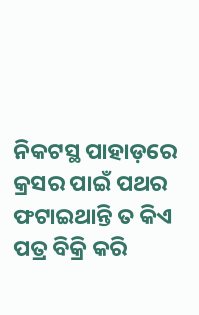ନିକଟସ୍ଥ ପାହାଡ଼ରେ କ୍ରସର ପାଇଁ ପଥର ଫଟାଇଥାନ୍ତି ତ କିଏ ପତ୍ର ବିକ୍ରି କରି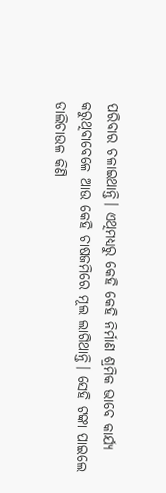ପରିବାର ଚଳାଇଥାନ୍ତି। ଏଥିମଧ୍ୟରୁ କେହି କେହି ନିର୍ମାଣ ଶ୍ରମିକ ଭାବେ କାର୍ଯ୍ୟ କରୁଥିବାବେଳେ ଆଉ କେହି ଚାଷଜମିରେ ମୂଲ ଲାଗିଥାନ୍ତି। ସେହି ଟଙ୍କା ପାଇଲେ ଡାଲିଚାଉଳ କିଣି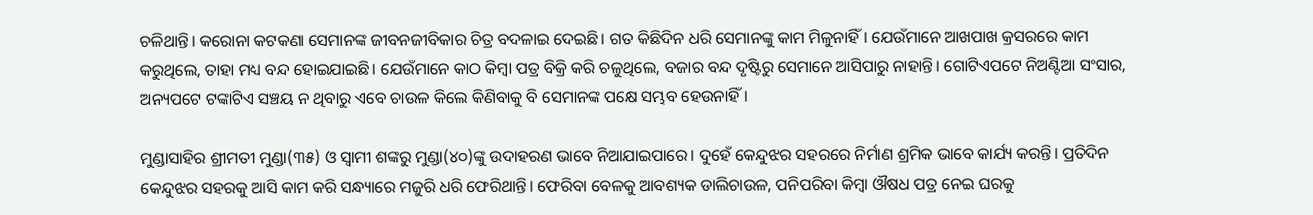ଚଳିଥାନ୍ତି। କରୋନା କଟକଣା ସେମାନଙ୍କ ଜୀବନଜୀବିକାର ଚିତ୍ର ବଦଳାଇ ଦେଇଛି। ଗତ କିଛିଦିନ ଧରି ସେମାନଙ୍କୁ କାମ ମିଳୁନାହିଁ। ଯେଉଁମାନେ ଆଖପାଖ କ୍ରସରରେ କାମ କରୁଥିଲେ, ତାହା ମଧ୍ୟ ବନ୍ଦ ହୋଇଯାଇଛି। ଯେଉଁମାନେ କାଠ କିମ୍ବା ପତ୍ର ବିକ୍ରି କରି ଚଳୁଥିଲେ, ବଜାର ବନ୍ଦ ଦୃଷ୍ଟିରୁ ସେମାନେ ଆସିପାରୁ ନାହାନ୍ତି। ଗୋଟିଏପଟେ ନିଅଣ୍ଟିଆ ସଂସାର, ଅନ୍ୟପଟେ ଟଙ୍କାଟିଏ ସଞ୍ଚୟ ନ ଥିବାରୁ ଏବେ ଚାଉଳ କିଲେ କିଣିବାକୁ ବି ସେମାନଙ୍କ ପକ୍ଷେ ସମ୍ଭବ ହେଉନାହିଁ।

ମୁଣ୍ଡାସାହିର ଶ୍ରୀମତୀ ମୁଣ୍ଡା(୩୫) ଓ ସ୍ବାମୀ ଶଙ୍କରୁ ମୁଣ୍ଡା(୪୦)ଙ୍କୁ ଉଦାହରଣ ଭାବେ ନିଆଯାଇପାରେ। ଦୁହେଁ କେନ୍ଦୁଝର ସହରରେ ନିର୍ମାଣ ଶ୍ରମିକ ଭାବେ କାର୍ଯ୍ୟ କରନ୍ତି। ପ୍ରତିଦିନ କେନ୍ଦୁଝର ସହରକୁ ଆସି କାମ କରି ସନ୍ଧ୍ୟାରେ ମଜୁରି ଧରି ଫେରିଥାନ୍ତି। ଫେରିବା ବେଳକୁ ଆବଶ୍ୟକ ଡାଲିଚାଉଳ, ପନିପରିବା କିମ୍ବା ଔଷଧ ପତ୍ର ନେଇ ଘରକୁ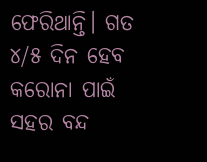ଫେରିଥାନ୍ତି। ଗତ ୪/୫ ଦିନ ହେବ କରୋନା ପାଇଁ ସହର ବନ୍ଦ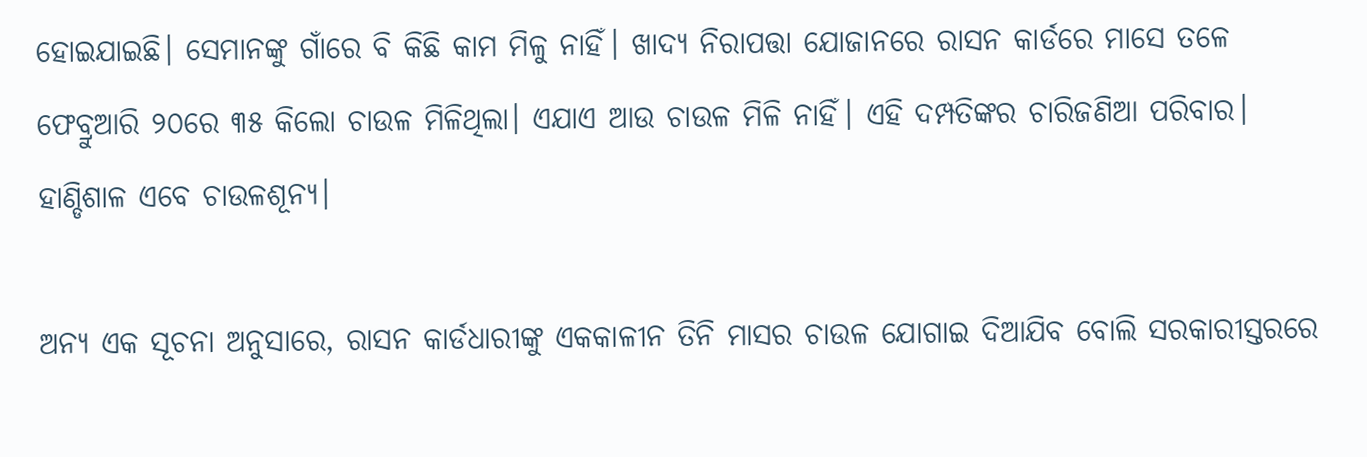ହୋଇଯାଇଛି। ସେମାନଙ୍କୁ ଗାଁରେ ବି କିଛି କାମ ମିଳୁ ନାହିଁ। ଖାଦ୍ୟ ନିରାପତ୍ତା ଯୋଜାନରେ ରାସନ କାର୍ଡରେ ମାସେ ତଳେ ଫେବ୍ରୁଆରି ୨୦ରେ ୩୫ କିଲୋ ଚାଉଳ ମିଳିଥିଲା। ଏଯାଏ ଆଉ ଚାଉଳ ମିଳି ନାହିଁ। ଏହି ଦମ୍ପତିଙ୍କର ଚାରିଜଣିଆ ପରିବାର। ହାଣ୍ଡିଶାଳ ଏବେ ଚାଉଳଶୂନ୍ୟ।

ଅନ୍ୟ ଏକ ସୂଚନା ଅନୁସାରେ, ରାସନ କାର୍ଡଧାରୀଙ୍କୁ ଏକକାଳୀନ ତିନି ମାସର ଚାଉଳ ଯୋଗାଇ ଦିଆଯିବ ବୋଲି ସରକାରୀସ୍ତରରେ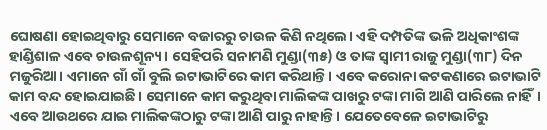ଘୋଷଣା ହୋଇଥିବାରୁ ସେମାନେ ବଜାରରୁ ଚାଉଳ କିଣି ନଥିଲେ। ଏହି ଦମ୍ପତିଙ୍କ ଭଳି ଅଧିକାଂଶଙ୍କ ହାଣ୍ଡିଶାଳ ଏବେ ଚାଉଳଶୂନ୍ୟ। ସେହିପରି ସନାମଣି ମୁଣ୍ଡା(୩୫) ଓ ତାଙ୍କ ସ୍ବାମୀ ରାଜୁ ମୁଣ୍ଡା(୩୮) ଦିନ ମଜୁରିଆ। ଏମାନେ ଗାଁ ଗାଁ ବୁଲି ଇଟାଭାଟି‌ରେ କାମ କରିଥାନ୍ତି। ଏବେ କରୋନା କଟକଣାରେ ଇଟାଭାଟି କାମ ବନ୍ଦ ହୋଇଯାଇଛି। ସେମାନେ କାମ କରୁଥିବା ମାଲିକଙ୍କ ପାଖରୁ ଟଙ୍କା ମାଗି ଆଣି ପାରିଲେ ନାହିଁ। ଏବେ ଆଉଥରେ ଯାଇ ମାଲିକଙ୍କଠାରୁ ଟଙ୍କା ଆଣି ପାରୁ ନାହାନ୍ତି। ‌ଯେତେବେଳେ ଇଟାଭାଟିରୁ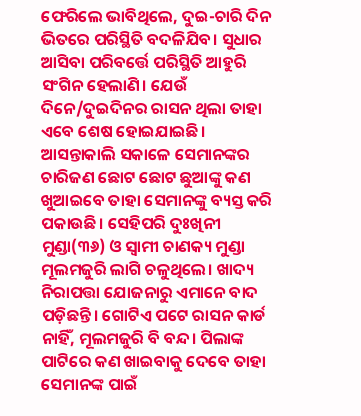ଫେରିଲେ ଭାବିଥିଲେ, ଦୁଇ-ଚାରି ଦିନ ଭିତରେ ପରିସ୍ଥିତି ବଦଳିଯିବ। ସୁଧାର ଆସିବା ପରିବର୍ତ୍ତେ ପରିସ୍ଥିତି ଆହୁରି ସଂଗିନ ହେଲାଣି। ଯେଉଁ ଦିନେ/ଦୁଇଦିନର ରାସନ ଥିଲା ତାହା ଏବେ ଶେଷ ହୋଇଯାଇଛି। ଆସନ୍ତାକାଲି ସକାଳେ ‌ସେମାନଙ୍କର ଚାରିଜଣ ଛୋଟ ଛୋଟ ଛୁଆଙ୍କୁ କଣ ଖୁଆଇବେ ତାହା ସେମାନଙ୍କୁ ବ୍ୟସ୍ତ କରି ପକାଉଛି। ସେହିପରି ଦୁଃଖିନୀ ମୁଣ୍ଡା(୩୬) ଓ ସ୍ବାମୀ ଚାଣକ୍ୟ ମୁଣ୍ଡା ମୂଲମଜୁରି ଲାଗି ଚଳୁଥିଲେ। ଖାଦ୍ୟ ନିରାପତ୍ତା ଯୋଜନାରୁ ଏମାନେ ବାଦ ପଡ଼ିଛନ୍ତି। ଗୋଟିଏ ପଟେ ରାସନ କାର୍ଡ ନାହିଁ, ମୂଲମଜୁରି ବି ବନ୍ଦ। ପିଲାଙ୍କ ପାଟିରେ କଣ ଖାଇବାକୁ ଦେବେ ତାହା ସେମାନଙ୍କ ପାଇଁ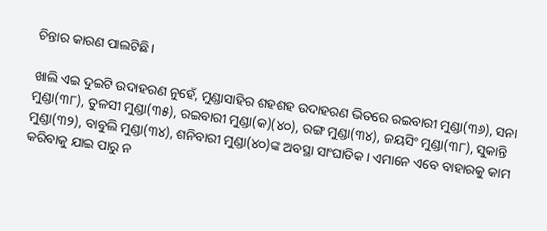ଚିନ୍ତାର କାରଣ ପାଲଟିଛି।

ଖାଲି ଏଇ ଦୁଇଟି ଉଦାହରଣ ନୁହେଁ, ମୁଣ୍ଡାସାହିର ଶହଶହ ଉଦାହରଣ ଭିତରେ ରଇବାରୀ ମୁଣ୍ଡା(୩୬), ସନା ମୁଣ୍ଡା(୩୮), ତୁଳସୀ ମୁଣ୍ଡା(୩୫), ରଇବାରୀ ମୁଣ୍ଡା(କ)(୪୦), ରଙ୍ଗ ମୁଣ୍ଡା(୩୪), ଜୟସିଂ ମୁଣ୍ଡା(୩୮), ସୁକାନ୍ତି ମୁଣ୍ଡା(୩୨), ବାବୁଲି ମୁଣ୍ଡା(୩୪), ଶନିବାରୀ ମୁଣ୍ଡା(୪୦)ଙ୍କ ଅବସ୍ଥା ସାଂଘାତିକ। ଏମାନେ ଏବେ ବାହାରକୁ କାମ କରିବାକୁ ଯାଇ ପାରୁ ନ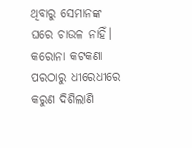ଥିବାରୁ ସେମାନଙ୍କ ଘରେ ଚାଉଳ ନାହିଁ। କରୋନା କଟକଣା ପରଠାରୁ ଧୀରେଧୀରେ କରୁଣ ଦିଶିଲାଣି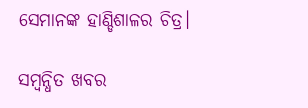ସେମାନଙ୍କ ହାଣ୍ଡିଶାଳର ଚିତ୍ର।

ସମ୍ବନ୍ଧିତ ଖବର